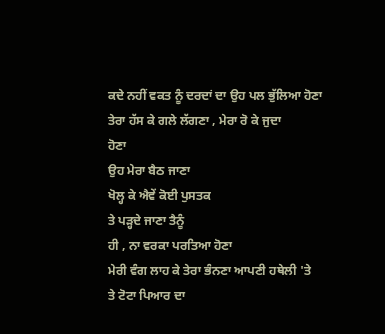ਕਦੇ ਨਹੀਂ ਵਕਤ ਨੂੰ ਦਰਦਾਂ ਦਾ ਉਹ ਪਲ ਭੁੱਲਿਆ ਹੋਣਾ
ਤੇਰਾ ਹੱਸ ਕੇ ਗਲੇ ਲੱਗਣਾ , ਮੇਰਾ ਰੋ ਕੇ ਜੁਦਾ
ਹੋਣਾ
ਉਹ ਮੇਰਾ ਬੈਠ ਜਾਣਾ
ਖੋਲ੍ਹ ਕੇ ਐਵੇਂ ਕੋਈ ਪੁਸਤਕ
ਤੇ ਪੜ੍ਹਦੇ ਜਾਣਾ ਤੈਨੂੰ
ਹੀ , ਨਾ ਵਰਕਾ ਪਰਤਿਆ ਹੋਣਾ
ਮੇਰੀ ਵੰਗ ਲਾਹ ਕੇ ਤੇਰਾ ਭੰਨਣਾ ਆਪਣੀ ਹਥੇਲੀ 'ਤੇ
ਤੇ ਟੋਟਾ ਪਿਆਰ ਦਾ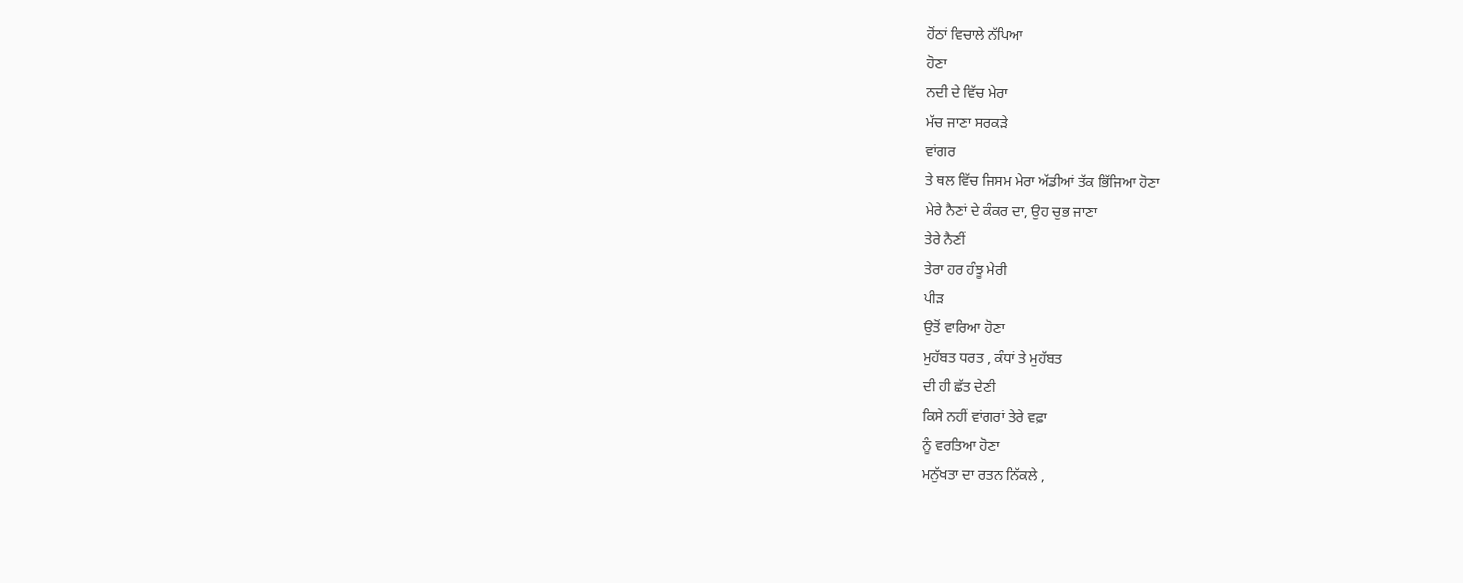ਹੋਂਠਾਂ ਵਿਚਾਲੇ ਨੱਪਿਆ
ਹੋਣਾ
ਨਦੀ ਦੇ ਵਿੱਚ ਮੇਰਾ
ਮੱਚ ਜਾਣਾ ਸਰਕੜੇ
ਵਾਂਗਰ
ਤੇ ਥਲ ਵਿੱਚ ਜਿਸਮ ਮੇਰਾ ਅੱਡੀਆਂ ਤੱਕ ਭਿੱਜਿਆ ਹੋਣਾ
ਮੇਰੇ ਨੈਣਾਂ ਦੇ ਕੰਕਰ ਦਾ, ਉਹ ਚੁਭ ਜਾਣਾ
ਤੇਰੇ ਨੈਣੀਂ
ਤੇਰਾ ਹਰ ਹੰਝੂ ਮੇਰੀ
ਪੀੜ
ਉਤੋਂ ਵਾਰਿਆ ਹੋਣਾ
ਮੁਹੱਬਤ ਧਰਤ , ਕੰਧਾਂ ਤੇ ਮੁਹੱਬਤ
ਦੀ ਹੀ ਛੱਤ ਦੇਣੀ
ਕਿਸੇ ਨਹੀਂ ਵਾਂਗਰਾਂ ਤੇਰੇ ਵਫ਼ਾ
ਨੂੰ ਵਰਤਿਆ ਹੋਣਾ
ਮਨੁੱਖਤਾ ਦਾ ਰਤਨ ਨਿੱਕਲੇ ,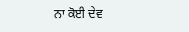ਨਾ ਕੋਈ ਦੇਵ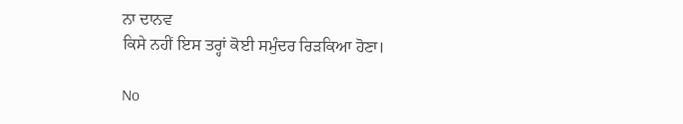ਨਾ ਦਾਨਵ
ਕਿਸੇ ਨਹੀਂ ਇਸ ਤਰ੍ਹਾਂ ਕੋਈ ਸਮੁੰਦਰ ਰਿੜਕਿਆ ਹੋਣਾ।

No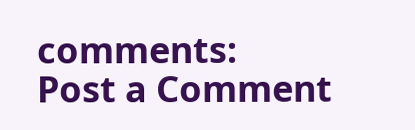comments:
Post a Comment